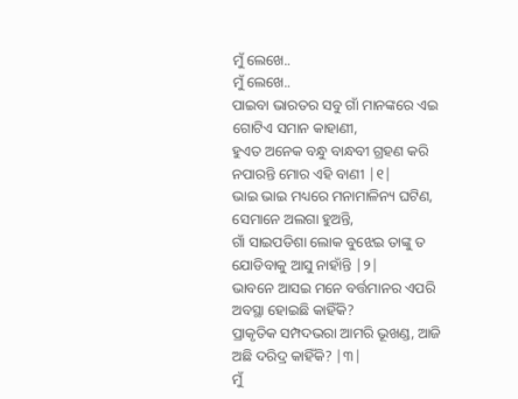ମୁଁ ଲେଖେ..
ମୁଁ ଲେଖେ..
ପାଇବା ଭାରତର ସବୁ ଗାଁ ମାନଙ୍କରେ ଏଇ
ଗୋଟିଏ ସମାନ କାହାଣୀ,
ହୁଏତ ଅନେକ ବନ୍ଧୁ ବାନ୍ଧବୀ ଗ୍ରହଣ କରି
ନପାରନ୍ତି ମୋର ଏହି ବାଣୀ |୧|
ଭାଇ ଭାଇ ମଧ୍ୟରେ ମନାମାଳିନ୍ୟ ଘଟିଣ,
ସେମାନେ ଅଲଗା ହୁଅନ୍ତି,
ଗାଁ ସାଇପଡିଶା ଲୋକ ବୁଝେଇ ତାଙ୍କୁ ତ
ଯୋଡିବାକୁ ଆସୁ ନାହାଁନ୍ତି |୨|
ଭାବନେ ଆସଇ ମନେ ବର୍ତ୍ତମାନର ଏପରି
ଅବସ୍ଥା ହୋଇଛି କାହିଁକି?
ପ୍ରାକୃତିକ ସମ୍ପଦଭରା ଆମରି ଭୂଖଣ୍ଡ, ଆଜି
ଅଛି ଦରିଦ୍ର କାହିଁକି? |୩|
ମୁଁ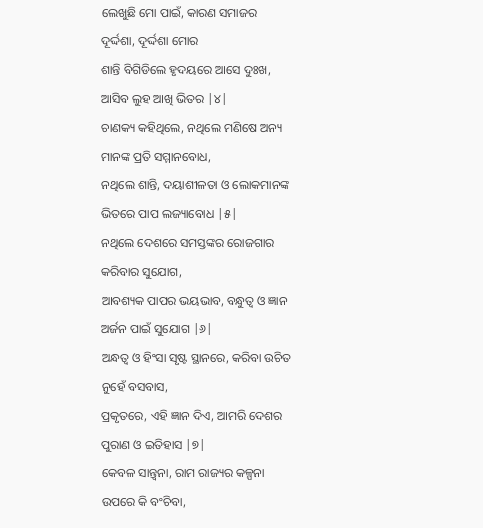ଲେଖୁଛି ମୋ ପାଇଁ, କାରଣ ସମାଜର
ଦୂର୍ଦ୍ଦଶା, ଦୂର୍ଦ୍ଦଶା ମୋର
ଶାନ୍ତି ବିଗିଡିଲେ ହୃଦୟରେ ଆସେ ଦୁଃଖ,
ଆସିବ ଲୁହ ଆଖି ଭିତର |୪|
ଚାଣକ୍ୟ କହିଥିଲେ, ନଥିଲେ ମଣିଷେ ଅନ୍ୟ
ମାନଙ୍କ ପ୍ରତି ସମ୍ମାନବୋଧ,
ନଥିଲେ ଶାନ୍ତି, ଦୟାଶୀଳତା ଓ ଲୋକମାନଙ୍କ
ଭିତରେ ପାପ ଲଜ୍ୟାବୋଧ |୫|
ନଥିଲେ ଦେଶରେ ସମସ୍ତଙ୍କର ରୋଜଗାର
କରିବାର ସୁଯୋଗ,
ଆବଶ୍ୟକ ପାପର ଭୟଭାବ, ବନ୍ଧୁତ୍ୱ ଓ ଜ୍ଞାନ
ଅର୍ଜନ ପାଇଁ ସୁଯୋଗ |୬|
ଅନ୍ଧତ୍ୱ ଓ ହିଂସା ସୃଷ୍ଟ ସ୍ଥାନରେ, କରିବା ଉଚିତ
ନୁହେଁ ବସବାସ,
ପ୍ରକୃତରେ, ଏହି ଜ୍ଞାନ ଦିଏ, ଆମରି ଦେଶର
ପୁରାଣ ଓ ଇତିହାସ |୭|
କେବଳ ସାନ୍ତ୍ବନା, ରାମ ରାଜ୍ୟର କଳ୍ପନା
ଉପରେ କି ବଂଚିବା,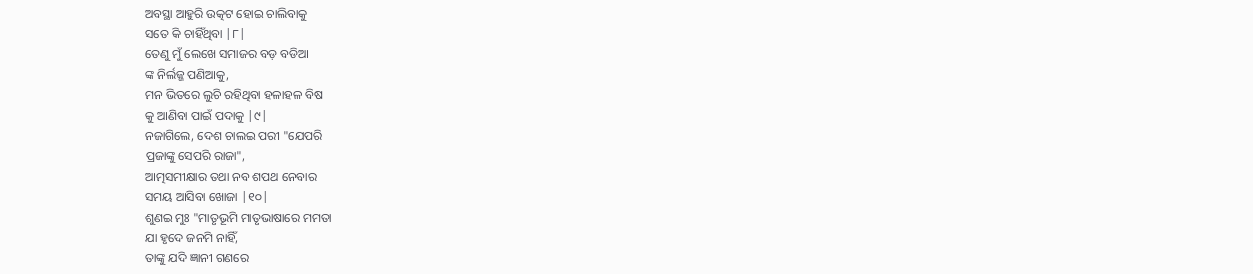ଅବସ୍ଥା ଆହୁରି ଉତ୍କଟ ହୋଇ ଚାଲିବାକୁ
ସତେ କି ଚାହିଁଥିବା |୮|
ତେଣୁ ମୁଁ ଲେଖେ ସମାଜର ବଡ଼ ବଡିଆ
ଙ୍କ ନିର୍ଲଜ୍ଜ ପଣିଆକୁ,
ମନ ଭିତରେ ଲୁଚି ରହିଥିବା ହଳାହଳ ବିଷ
କୁ ଆଣିବା ପାଇଁ ପଦାକୁ |୯|
ନଜାଗିଲେ, ଦେଶ ଚାଲଇ ପରୀ "ଯେପରି
ପ୍ରଜାଙ୍କୁ ସେପରି ରାଜା",
ଆତ୍ମସମୀକ୍ଷାର ତଥା ନବ ଶପଥ ନେବାର
ସମୟ ଆସିବା ଖୋଜା |୧୦|
ଶୁଣଇ ମୁଃ "ମାତୃଭୂମି ମାତୃଭାଷାରେ ମମତା
ଯା ହୃଦେ ଜନମି ନାହିଁ,
ତାଙ୍କୁ ଯଦି ଜ୍ଞାନୀ ଗଣରେ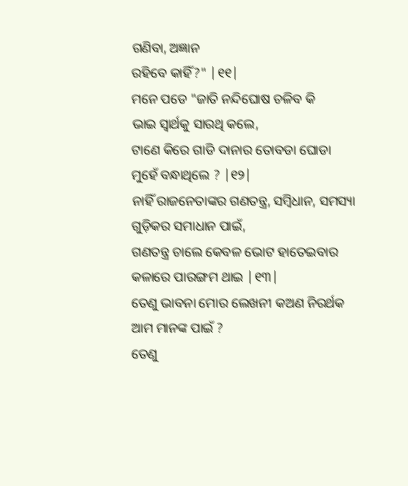ଗଣିବା, ଅଜ୍ଞାନ
ରହିବେ କାହିଁ?" |୧୧|
ମନେ ପଡେ "ଜାତି ନନ୍ଦିଘୋଷ ଚଳିବ କି
ଭାଇ ସ୍ବାର୍ଥକୁ ସାରଥି କଲେ,
ଟାଣେ କିରେ ଗାଡି ଦାନାର ତୋବଡା ଘୋଡା
ମୁହେଁ ବନ୍ଧାଥିଲେ ? |୧୨|
ନାହିଁ ରାଜନେତାଙ୍କର ଗଣତନ୍ତ୍ର, ସମ୍ବିଧାନ, ସମସ୍ୟା
ଗୁଡ଼ିକର ସମାଧାନ ପାଇଁ,
ଗଣତନ୍ତ୍ର ଚାଲେ କେବଳ ଭୋଟ ହାତେଇବାର
କଳାରେ ପାରଙ୍ଗମ ଥାଇ |୧୩|
ତେଣୁ ଭାବନା ମୋର ଲେଖନୀ କଅଣ ନିରର୍ଥକ
ଆମ ମାନଙ୍କ ପାଇଁ ?
ତେଣୁ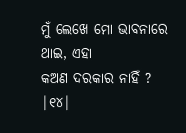ମୁଁ ଲେଖେ ମୋ ଭାବନାରେ ଥାଇ, ଏହା
କଅଣ ଦରକାର ନାହିଁ ? |୧୪|